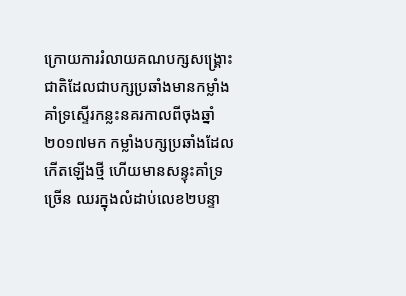ក្រោយការរំលាយគណបក្សសង្រ្គោះជាតិដែលជាបក្សប្រឆាំងមានកម្លាំងគាំទ្រស្ទើរកន្លះនគរកាលពីចុងឆ្នាំ២០១៧មក កម្លាំងបក្សប្រឆាំងដែលកើតឡើងថ្មី ហើយមានសន្ទុះគាំទ្រច្រើន ឈរក្នុងលំដាប់លេខ២បន្ទា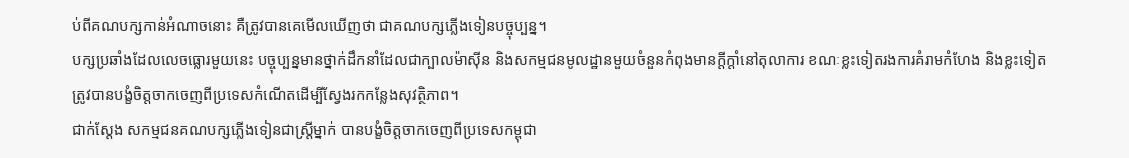ប់ពីគណបក្សកាន់អំណាចនោះ គឺត្រូវបានគេមើលឃើញថា ជាគណបក្សភ្លើងទៀនបច្ចុប្បន្ន។
បក្សប្រឆាំងដែលលេចធ្លោរមួយនេះ បច្ចុប្បន្នមានថ្នាក់ដឹកនាំដែលជាក្បាលម៉ាស៊ីន និងសកម្មជនមូលដ្ឋានមួយចំនួនកំពុងមានក្តីក្តាំនៅតុលាការ ខណៈខ្លះទៀតរងការគំរាមកំហែង និងខ្លះទៀតត្រូវបានបង្ខំចិត្តចាកចេញពីប្រទេសកំណើតដើម្បីស្វែងរកកន្លែងសុវត្ថិភាព។
ជាក់ស្តែង សកម្មជនគណបក្សភ្លើងទៀនជាស្រ្តីម្នាក់ បានបង្ខំចិត្តចាកចេញពីប្រទេសកម្ពុជា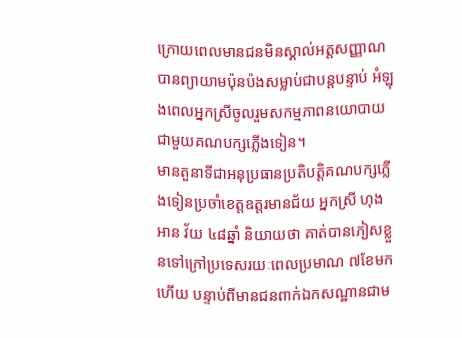ក្រោយពេលមានជនមិនស្គាល់អត្តសញ្ញាណបានព្យាយាមប៉ុនប៉ងសម្លាប់ជាបន្តបន្ទាប់ អំឡុងពេលអ្នកស្រីចូលរួមសកម្មភាពនយោបាយជាមួយគណបក្សភ្លើងទៀន។
មានតួនាទីជាអនុប្រធានប្រតិបត្តិគណបក្សភ្លើងទៀនប្រចាំខេត្តឧត្តរមានជ័យ អ្នកស្រី ហុង អាន វ័យ ៤៨ឆ្នាំ និយាយថា គាត់បានភៀសខ្លួនទៅក្រៅប្រទេសរយៈពេលប្រមាណ ៧ខែមកហើយ បន្ទាប់ពីមានជនពាក់ឯកសណ្ឋានជាម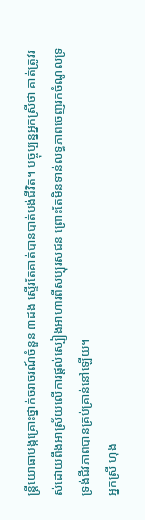ន្រ្តីយោធាបង្កគ្រោះថ្នាក់ចរាចរណ៍ចំនួន ៣ដង ស្ទើរតែគាត់បានបាត់បង់ជីវិត។ បច្ចុប្បន្នអ្នកស្រីថា គាត់ត្រូវរស់ដោយពឹងអាស្រ័យលើការផ្តល់ស្បៀងអាហារពីសប្បុរសជន ព្រោះតែមិនទាន់លទ្ធភាពចេញរកចំណូលទ្រទ្រង់ជីវភាពបានគ្រប់គ្រាន់នៅឡើយ។
អ្នកស្រី ហុង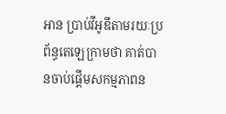អាន ប្រាប់វីអូឌីតាមរយៈប្រព័ន្ធតេឡេក្រាមថា គាត់បានចាប់ផ្តើមសកម្មភាពន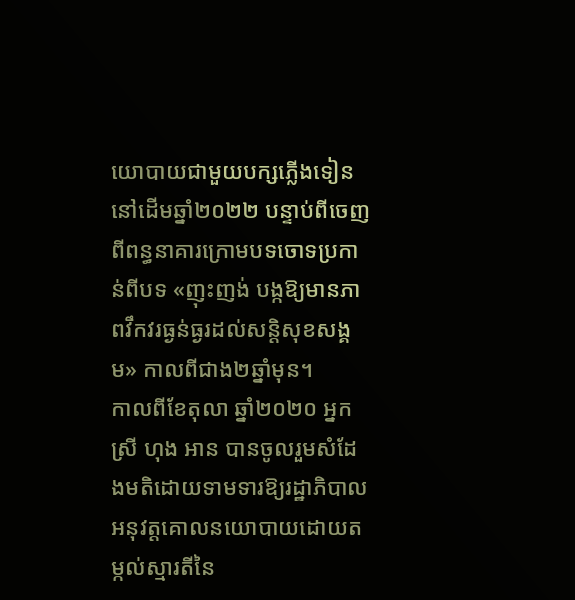យោបាយជាមួយបក្សភ្លើងទៀន នៅដើមឆ្នាំ២០២២ បន្ទាប់ពីចេញពីពន្ធនាគារក្រោមបទចោទប្រកាន់ពីបទ «ញុះញង់ បង្កឱ្យមានភាពវឹកវរធ្ងន់ធ្ងរដល់សន្តិសុខសង្គម» កាលពីជាង២ឆ្នាំមុន។
កាលពីខែតុលា ឆ្នាំ២០២០ អ្នកស្រី ហុង អាន បានចូលរួមសំដែងមតិដោយទាមទារឱ្យរដ្ឋាភិបាលអនុវត្តគោលនយោបាយដោយតម្កល់ស្មារតីនៃ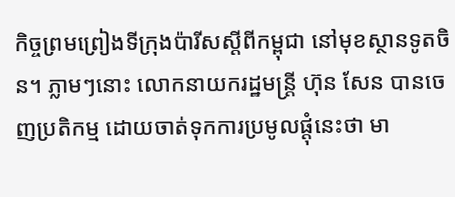កិច្ចព្រមព្រៀងទីក្រុងប៉ារីសស្តីពីកម្ពុជា នៅមុខស្ថានទូតចិន។ ភ្លាមៗនោះ លោកនាយករដ្ឋមន្រ្តី ហ៊ុន សែន បានចេញប្រតិកម្ម ដោយចាត់ទុកការប្រមូលផ្តុំនេះថា មា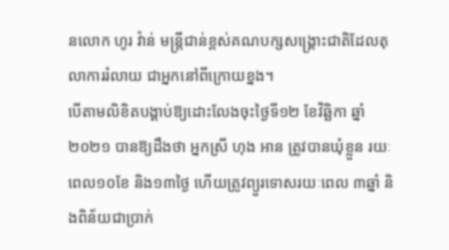នលោក ហូរ វ៉ាន់ មន្ត្រីជាន់ខ្ពស់គណបក្សសង្រ្គោះជាតិដែលតុលាការរំលាយ ជាអ្នកនៅពីក្រោយខ្នង។
បើតាមលិខិតបង្គាប់ឱ្យដោះលែងចុះថ្ងៃទី១២ ខែវិឆ្ឆិកា ឆ្នាំ២០២១ បានឱ្យដឹងថា អ្នកស្រី ហុង អាន ត្រូវបានឃុំខ្លួន រយៈពេល១០ខែ និង១៣ថ្ងៃ ហើយត្រូវព្យួរទោសរយៈពេល ៣ឆ្នាំ និងពិន័យជាប្រាក់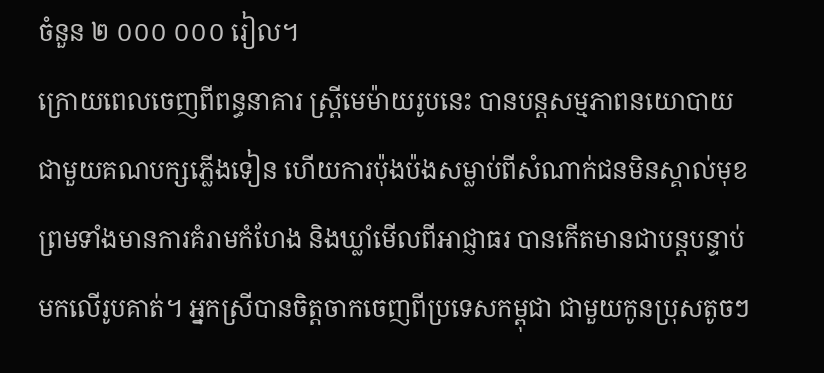ចំនួន ២ ០០០ ០០០ រៀល។
ក្រោយពេលចេញពីពន្ធនាគារ ស្រ្តីមេម៉ាយរូបនេះ បានបន្តសម្មភាពនយោបាយជាមួយគណបក្សភ្លើងទៀន ហើយការប៉ុងប៉ងសម្លាប់ពីសំណាក់ជនមិនស្គាល់មុខ ព្រមទាំងមានការគំរាមកំហែង និងឃ្លាំមើលពីអាជ្ញាធរ បានកើតមានជាបន្តបន្ទាប់មកលើរូបគាត់។ អ្នកស្រីបានចិត្តចាកចេញពីប្រទេសកម្ពុជា ជាមួយកូនប្រុសតូចៗ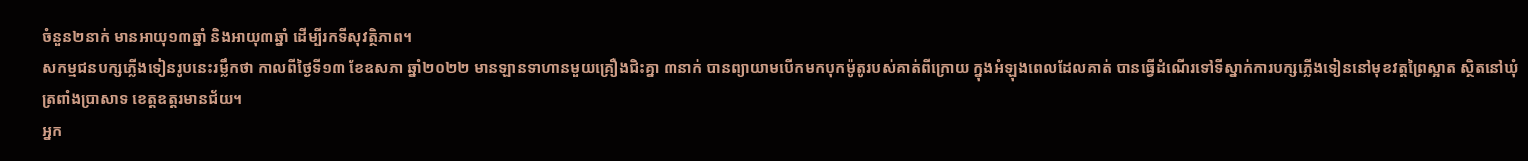ចំនួន២នាក់ មានអាយុ១៣ឆ្នាំ និងអាយុ៣ឆ្នាំ ដើម្បីរកទីសុវត្ថិភាព។
សកម្មជនបក្សភ្លើងទៀនរូបនេះរម្លឹកថា កាលពីថ្ងៃទី១៣ ខែឧសភា ឆ្នាំ២០២២ មានឡានទាហានមួយគ្រឿងជិះគ្នា ៣នាក់ បានព្យាយាមបើកមកបុកម៉ូតូរបស់គាត់ពីក្រោយ ក្នុងអំឡុងពេលដែលគាត់ បានធ្វើដំណើរទៅទីស្នាក់ការបក្សភ្លើងទៀននៅមុខវត្តព្រៃស្អាត ស្ថិតនៅឃុំត្រពាំងប្រាសាទ ខេត្តឧត្តរមានជ័យ។
អ្នក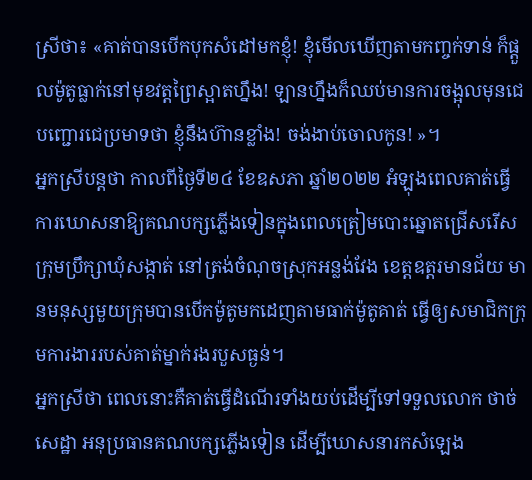ស្រីថា៖ «គាត់បានបើកបុកសំដៅមកខ្ញុំ! ខ្ញុំមើលឃើញតាមកញ្ចក់ទាន់ ក៏ផ្តួលម៉ូតូធ្លាក់នៅមុខវត្តព្រៃស្អាតហ្នឹង! ឡានហ្នឹងក៏ឈប់មានការចង្អុលមុនជេបញ្ជោរជេប្រមាទថា ខ្ញុំនឹងហ៊ានខ្លាំង! ចង់ងាប់ចោលកូន! »។
អ្នកស្រីបន្តថា កាលពីថ្ងៃទី២៤ ខែឧសភា ឆ្នាំ២០២២ អំឡុងពេលគាត់ធ្វើការឃោសនាឱ្យគណបក្សភ្លើងទៀនក្នុងពេលត្រៀមបោះឆ្នោតជ្រើសរើសក្រុមប្រឹក្សាឃុំសង្កាត់ នៅត្រង់ចំណុចស្រុកអន្លង់វែង ខេត្តឧត្តរមានជ័យ មានមនុស្សមួយក្រុមបានបើកម៉ូតូមកដេញតាមធាក់ម៉ូតូគាត់ ធ្វើឲ្យសមាជិកក្រុមការងាររបស់គាត់ម្នាក់រងរបួសធ្ងន់។
អ្នកស្រីថា ពេលនោះគឺគាត់ធ្វើដំណើរទាំងយប់ដើម្បីទៅទទួលលោក ថាច់ សេដ្ឋា អនុប្រធានគណបក្សភ្លើងទៀន ដើម្បីឃោសនារកសំឡេង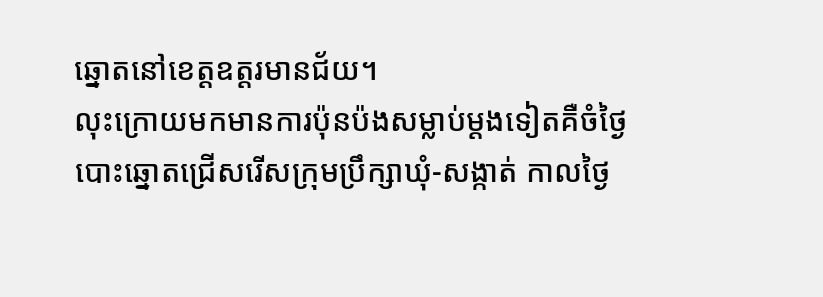ឆ្នោតនៅខេត្តឧត្តរមានជ័យ។
លុះក្រោយមកមានការប៉ុនប៉ងសម្លាប់ម្តងទៀតគឺចំថ្ងៃបោះឆ្នោតជ្រើសរើសក្រុមប្រឹក្សាឃុំ-សង្កាត់ កាលថ្ងៃ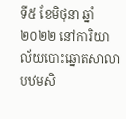ទី៥ ខែមិថុនា ឆ្នាំ២០២២ នៅការិយាល័យបោះឆ្នោតសាលាបឋមសិ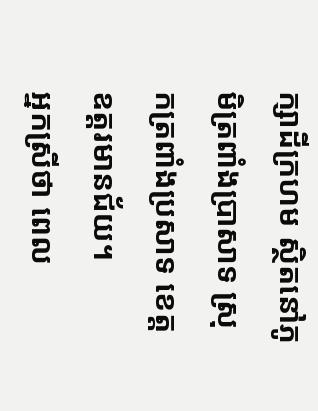ក្សាដីក្រហម ស្ថិតនៅភូមិត្រពាំងប្រាសាទ ស្រុកត្រពាំងប្រសាទ ខេត្តឧត្តរមានជ័យ។
អ្នកស្រីថា ពេល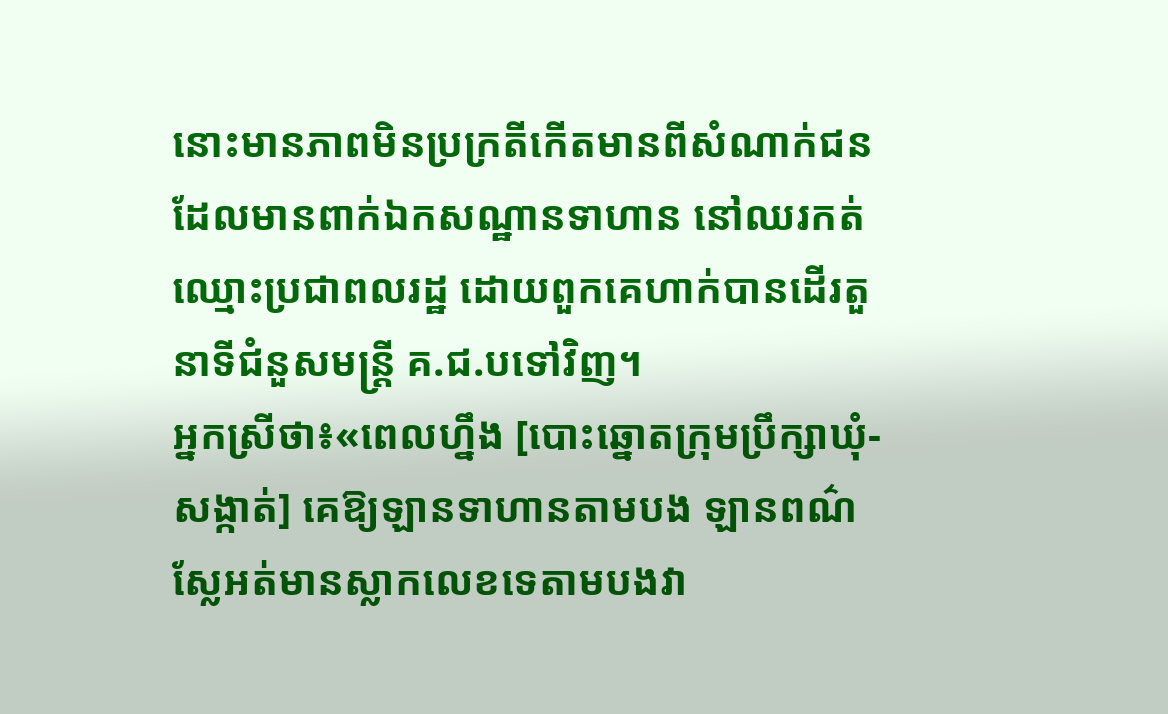នោះមានភាពមិនប្រក្រតីកើតមានពីសំណាក់ជនដែលមានពាក់ឯកសណ្ឋានទាហាន នៅឈរកត់ឈ្មោះប្រជាពលរដ្ឋ ដោយពួកគេហាក់បានដើរតួនាទីជំនួសមន្រ្តី គ.ជ.បទៅវិញ។
អ្នកស្រីថា៖«ពេលហ្នឹង [បោះឆ្នោតក្រុមប្រឹក្សាឃុំ-សង្កាត់] គេឱ្យឡានទាហានតាមបង ឡានពណ៌ស្លែអត់មានស្លាកលេខទេតាមបងវា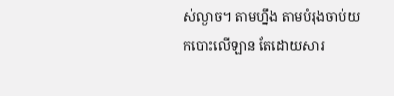ស់ល្ងាច។ តាមហ្នឹង តាមបំរុងចាប់យកបោះលើឡាន តែដោយសារ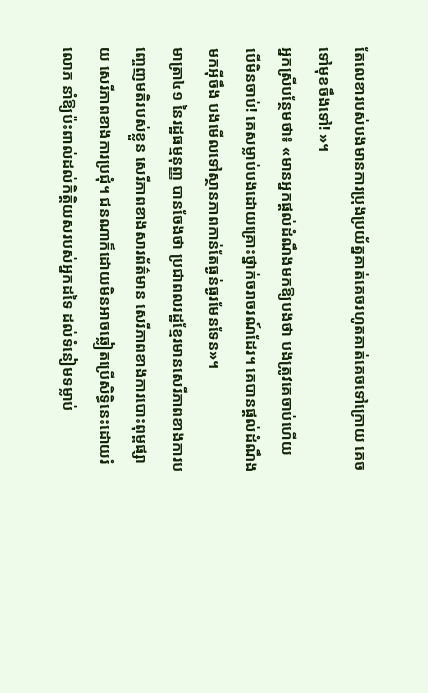តែលេខារបស់បងមានការប្រុងប្រយ័ត្នគាត់គេចរហូតគាត់គេចទៅក្រោយ គេចទៅមុខចឹងទៅ! »។
អ្នកស្រីបន្ថែមថា៖ «មានអ្នកផ្តល់ដំណឹងមកឱ្យបងថា បងត្រូវគេចាប់ហើយ បើមិនចាប់! គេសម្លាប់បងដោយគ្រោះថ្នាក់ចរាចរណ៍ដែរ។ គេបានផ្តល់ដំណឹងមកអ៊ីចឹង បងមើលទៅស្ថានភាពកាន់តែធ្ងន់ធ្ងរមែនទែន»។
មាត្រា៤១ នៃរដ្ឋធម្មនុញ្ញ បានចែងថា ប្រជាពលរដ្ឋខ្មែរមានសេរីភាពខាងការបញ្ចេញមតិរបស់ខ្លួន សេរីភាពខាងសារព័ត៌មាន សេរីភាពខាងការបោះពុម្ពផ្សាយ សេរីភាពខាងការប្រជុំ។ ជនណាក៏ដោយមិនអាចឆ្លៀតប្រើសិទ្ធិនេះដោយរំលោភ នាំឱ្យប៉ះពាល់ដល់កិត្តិយសរបស់អ្នកដទៃ ដល់ទំនៀមទម្លាប់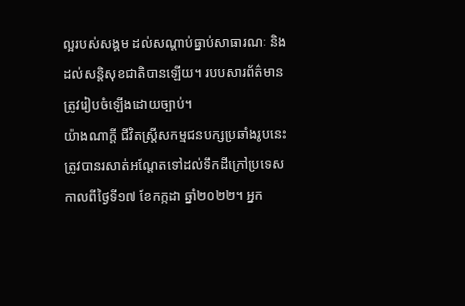ល្អរបស់សង្គម ដល់សណ្ដាប់ធ្នាប់សាធារណៈ និងដល់សន្តិសុខជាតិបានឡើយ។ របបសារព័ត៌មានត្រូវរៀបចំឡើងដោយច្បាប់។
យ៉ាងណាក្តី ជីវិតស្រ្តីសកម្មជនបក្សប្រឆាំងរូបនេះ ត្រូវបានរសាត់អណ្តែតទៅដល់ទឹកដីក្រៅប្រទេសកាលពីថ្ងៃទី១៧ ខែកក្កដា ឆ្នាំ២០២២។ អ្នក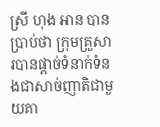ស្រី ហុង អាន បានប្រាប់ថា ក្រុមគ្រួសារបានផ្តាច់ទំនាក់ទំនងជាសាច់ញាតិជាមួយគា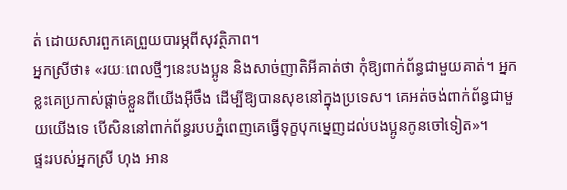ត់ ដោយសារពួកគេព្រួយបារម្ភពីសុវត្ថិភាព។
អ្នកស្រីថា៖ «រយៈពេលថ្មីៗនេះបងប្អូន និងសាច់ញាតិអីគាត់ថា កុំឱ្យពាក់ព័ន្ធជាមួយគាត់។ អ្នកខ្លះគេប្រកាស់ផ្តាច់ខ្លួនពីយើងអ៊ីចឹង ដើម្បីឱ្យបានសុខនៅក្នុងប្រទេស។ គេអត់ចង់ពាក់ព័ន្ធជាមួយយើងទេ បើសិននៅពាក់ព័ន្ធរបបភ្នំពេញគេធ្វើទុក្ខបុកម្នេញដល់បងប្អូនកូនចៅទៀត»។
ផ្ទះរបស់អ្នកស្រី ហុង អាន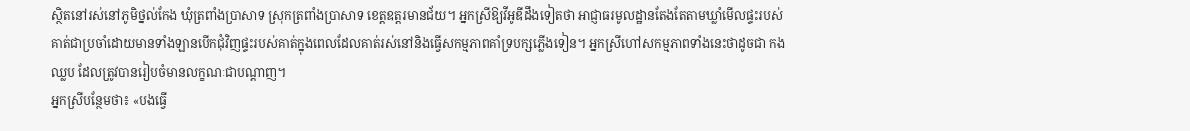ស្ថិតនៅរស់នៅភូមិថ្នល់កែង ឃុំត្រពាំងប្រាសាទ ស្រុកត្រពាំងប្រាសាទ ខេត្តឧត្តរមានជ័យ។ អ្នកស្រីឱ្យវីអូឌីដឹងទៀតថា អាជ្ញាធរមូលដ្ឋានតែងតែតាមឃ្លាំមើលផ្ទះរបស់គាត់ជាប្រចាំដោយមានទាំងឡានបើកជុំវិញផ្ទះរបស់គាត់ក្នុងពេលដែលគាត់រស់នៅនិងធ្វើសកម្មភាពគាំទ្របក្សភ្លើងទៀន។ អ្នកស្រីហៅសកម្មភាពទាំងនេះថាដូចជា កងឈ្លប ដែលត្រូវបានរៀបចំមានលក្ខណៈជាបណ្តាញ។
អ្នកស្រីបន្ថែមថា៖ «បងធ្វើ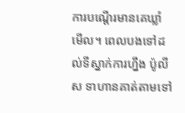ការបណ្តើរមានគេឃ្លាំមើល។ ពេលបងទៅដល់ទីស្នាក់ការហ្នឹង ប៉ូលីស ទាហានគាត់តាមទៅ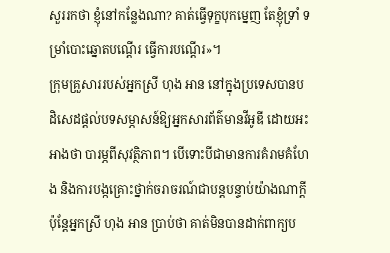សួររកថា ខ្ញុំនៅកន្លែងណា? គាត់ធ្វើទុក្ខបុកម្នេញ តែខ្ញុំទ្រាំ ទម្រាំបោះឆ្នោតបណ្តើរ ធ្វើការបណ្តើរ»។
ក្រុមគ្រួសាររបស់អ្នកស្រី ហុង អាន នៅក្នុងប្រទេសបានបដិសេដផ្តល់បទសម្ភាសន៍ឱ្យអ្នកសារព័ត៌មានវីអូឌី ដោយអះអាងថា បារម្ភពីសុវត្ថិភាព។ បើទោះបីជាមានការគំរាមគំហែង និងការបង្កគ្រោះថ្នាក់ចរាចរណ៍ជាបន្តបន្ទាប់យ៉ាងណាក្តី ប៉ុន្តែអ្នកស្រី ហុង អាន ប្រាប់ថា គាត់មិនបានដាក់ពាក្យប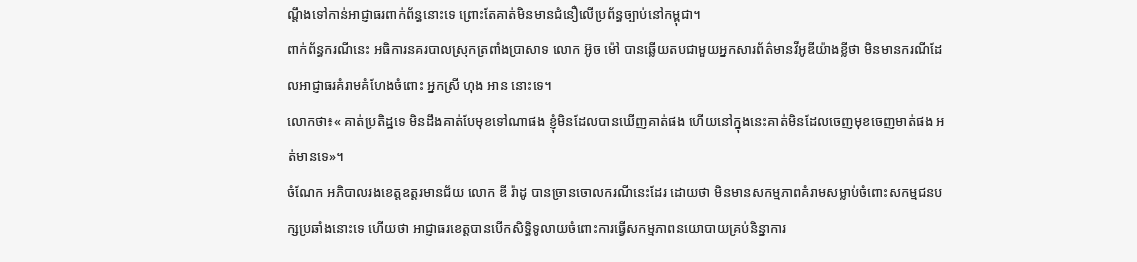ណ្តឹងទៅកាន់អាជ្ញាធរពាក់ព័ន្ធនោះទេ ព្រោះតែគាត់មិនមានជំនឿលើប្រព័ន្ធច្បាប់នៅកម្ពុជា។
ពាក់ព័ន្ធករណីនេះ អធិការនគរបាលស្រុកត្រពាំងប្រាសាទ លោក អ៊ូច ម៉ៅ បានឆ្លើយតបជាមួយអ្នកសារព័ត៌មានវីអូឌីយ៉ាងខ្លីថា មិនមានករណីដែលអាជ្ញាធរគំរាមគំហែងចំពោះ អ្នកស្រី ហុង អាន នោះទេ។
លោកថា៖« គាត់ប្រតិដ្ឋទេ មិនដឹងគាត់បែមុខទៅណាផង ខ្ញុំមិនដែលបានឃើញគាត់ផង ហើយនៅក្នុងនេះគាត់មិនដែលចេញមុខចេញមាត់ផង អត់មានទេ»។
ចំណែក អភិបាលរងខេត្តឧត្តរមានជ័យ លោក ឌី រ៉ាដូ បានច្រានចោលករណីនេះដែរ ដោយថា មិនមានសកម្មភាពគំរាមសម្លាប់ចំពោះសកម្មជនបក្សប្រឆាំងនោះទេ ហើយថា អាជ្ញាធរខេត្តបានបើកសិទ្ធិទូលាយចំពោះការធ្វើសកម្មភាពនយោបាយគ្រប់និន្នាការ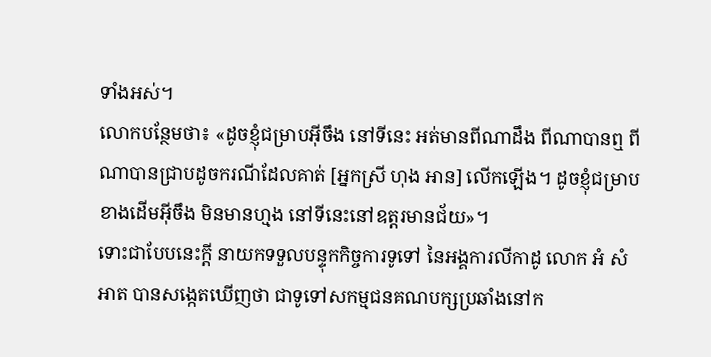ទាំងអស់។
លោកបន្ថែមថា៖ «ដូចខ្ញុំជម្រាបអ៊ីចឹង នៅទីនេះ អត់មានពីណាដឹង ពីណាបានឮ ពីណាបានជ្រាបដូចករណីដែលគាត់ [អ្នកស្រី ហុង អាន] លើកឡើង។ ដូចខ្ញុំជម្រាបខាងដើមអ៊ីចឹង មិនមានហ្មង នៅទីនេះនៅឧត្តរមានជ័យ»។
ទោះជាបែបនេះក្តី នាយកទទួលបន្ទុកកិច្ចការទូទៅ នៃអង្គការលីកាដូ លោក អំ សំអាត បានសង្កេតឃើញថា ជាទូទៅសកម្មជនគណបក្សប្រឆាំងនៅក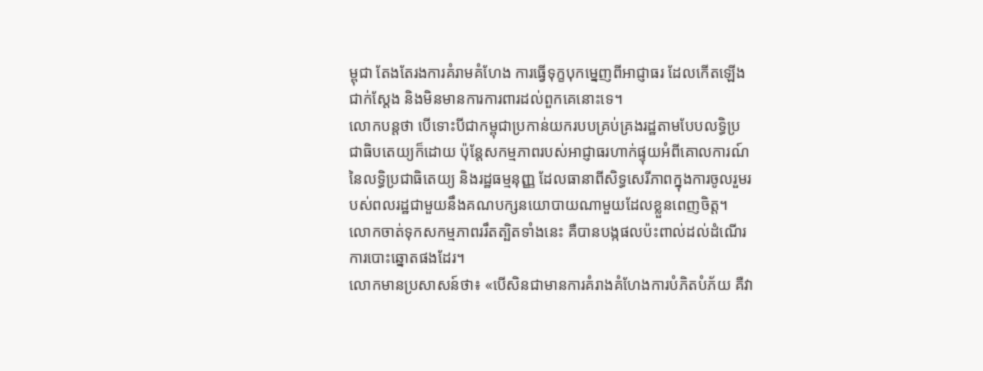ម្ពុជា តែងតែរងការគំរាមគំហែង ការធ្វើទុក្ខបុកម្នេញពីអាជ្ញាធរ ដែលកើតឡើងជាក់ស្តែង និងមិនមានការការពារដល់ពួកគេនោះទេ។
លោកបន្តថា បើទោះបីជាកម្ពុជាប្រកាន់យករបបគ្រប់គ្រងរដ្ឋតាមបែបលទ្ធិប្រជាធិបតេយ្យក៏ដោយ ប៉ុន្តែសកម្មភាពរបស់អាជ្ញាធរហាក់ផ្ទុយអំពីគោលការណ៍នៃលទ្ធិប្រជាធិតេយ្យ និងរដ្ឋធម្មនុញ្ញ ដែលធានាពីសិទ្ធសេរីភាពក្នុងការចូលរួមរបស់ពលរដ្ឋជាមួយនឹងគណបក្សនយោបាយណាមួយដែលខ្លួនពេញចិត្ត។ លោកចាត់ទុកសកម្មភាពររឹតត្បិតទាំងនេះ គឺបានបង្កផលប៉ះពាល់ដល់ដំណើរការបោះឆ្នោតផងដែរ។
លោកមានប្រសាសន៍ថា៖ «បើសិនជាមានការគំរាងគំហែងការបំភិតបំភ័យ គឺវា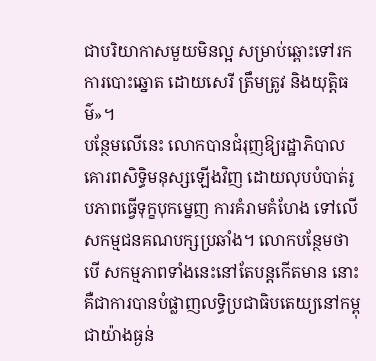ជាបរិយាកាសមួយមិនល្អ សម្រាប់ឆ្ពោះទៅរកការបោះឆ្នោត ដោយសេរី ត្រឹមត្រូវ និងយុត្តិធម៌»។
បន្ថែមលើនេះ លោកបានជំរុញឱ្យរដ្ឋាភិបាលគោរពសិទ្ធិមនុស្សឡើងវិញ ដោយលុបបំបាត់រូបភាពធ្វើទុក្ខបុកម្នេញ ការគំរាមគំហែង ទៅលើសកម្មជនគណបក្សប្រឆាំង។ លោកបន្ថែមថា បើ សកម្មភាពទាំងនេះនៅតែបន្តកើតមាន នោះគឺជាការបានបំផ្លាញលទ្ធិប្រជាធិបតេយ្យនៅកម្ពុជាយ៉ាងធ្ងន់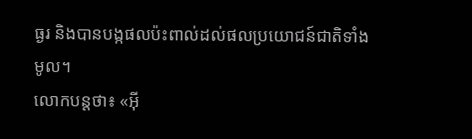ធ្ងរ និងបានបង្កផលប៉ះពាល់ដល់ផលប្រយោជន៍ជាតិទាំងមូល។
លោកបន្តថា៖ «អ៊ី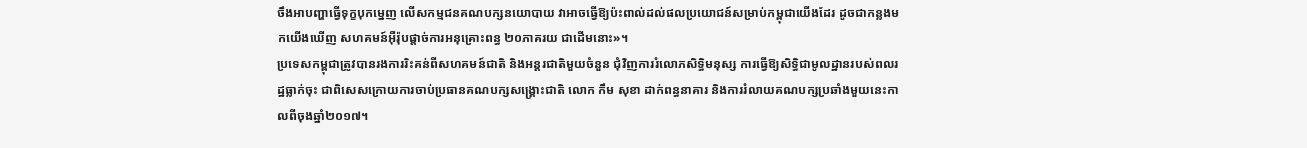ចឹងអាបញ្ហាធ្វើទុក្ខបុកម្នេញ លើសកម្មជនគណបក្សនយោបាយ វាអាចធ្វើឱ្យប៉ះពាល់ដល់ផលប្រយោជន៍សម្រាប់កម្ពុជាយើងដែរ ដូចជាកន្លងមកយើងឃើញ សហគមន៍អ៊ឺរ៉ុបផ្តាច់ការអនុគ្រោះពន្ធ ២០ភាគរយ ជាដើមនោះ»។
ប្រទេសកម្ពុជាត្រូវបានរងការរិះគន់ពីសហគមន៍ជាតិ និងអន្តរជាតិមួយចំនួន ជុំវិញការរំលោភសិទ្ធិមនុស្ស ការធ្វើឱ្យសិទ្ធិជាមូលដ្ឋានរបស់ពលរដ្ឋធ្លាក់ចុះ ជាពិសេសក្រោយការចាប់ប្រធានគណបក្សសង្រ្គោះជាតិ លោក កឹម សុខា ដាក់ពន្ធនាគារ និងការរំលាយគណបក្សប្រឆាំងមួយនេះកាលពីចុងឆ្នាំ២០១៧។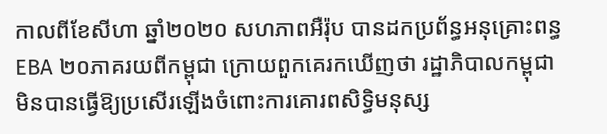កាលពីខែសីហា ឆ្នាំ២០២០ សហភាពអឺរ៉ុប បានដកប្រព័ន្ធអនុគ្រោះពន្ធ EBA ២០ភាគរយពីកម្ពុជា ក្រោយពួកគេរកឃើញថា រដ្ឋាភិបាលកម្ពុជាមិនបានធ្វើឱ្យប្រសើរឡើងចំពោះការគោរពសិទ្ធិមនុស្ស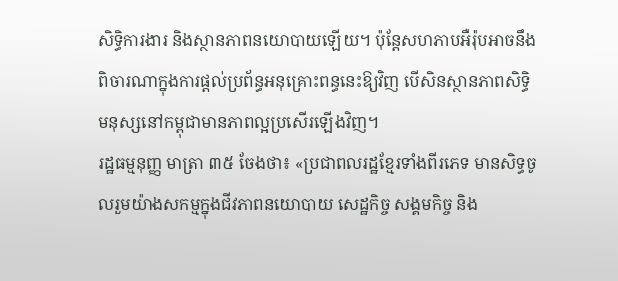សិទ្ធិការងារ និងស្ថានភាពនយោបាយឡើយ។ ប៉ុន្តែសហភាបអឺរ៉ុបអាចនឹងពិចារណាក្នុងការផ្តល់ប្រព័ន្ធអនុគ្រោះពន្ធនេះឱ្យវិញ បើសិនស្ថានភាពសិទ្ធិមនុស្សនៅកម្ពុជាមានភាពល្អប្រសើរឡើងវិញ។
រដ្ឋធម្មនុញ្ញ មាត្រា ៣៥ ចែងថា៖ «ប្រជាពលរដ្ឋខ្មែរទាំងពីរភេទ មានសិទ្ធចូលរួមយ៉ាងសកម្មក្នុងជីវភាពនយោបាយ សេដ្ឋកិច្ច សង្គមកិច្ច និង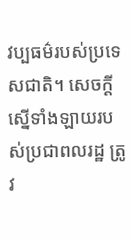វប្បធម៌របស់ប្រទេសជាតិ។ សេចក្តីស្នើទាំងឡាយរបស់ប្រជាពលរដ្ឋ ត្រូវ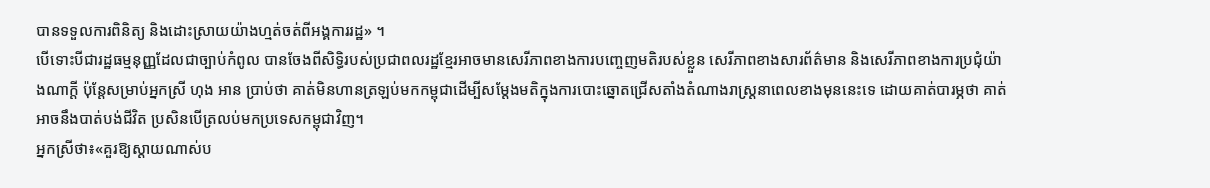បានទទួលការពិនិត្យ និងដោះស្រាយយ៉ាងហ្មត់ចត់ពីអង្គការរដ្ឋ» ។
បើទោះបីជារដ្ឋធម្មនុញ្ញដែលជាច្បាប់កំពូល បានចែងពីសិទ្ធិរបស់ប្រជាពលរដ្ឋខ្មែរអាចមានសេរីភាពខាងការបញ្ចេញមតិរបស់ខ្លួន សេរីភាពខាងសារព័ត៌មាន និងសេរីភាពខាងការប្រជុំយ៉ាងណាក្តី ប៉ុន្តែសម្រាប់អ្នកស្រី ហុង អាន ប្រាប់ថា គាត់មិនហានត្រឡប់មកកម្ពុជាដើម្បីសម្តែងមតិក្នុងការបោះឆ្នោតជ្រើសតាំងតំណាងរាស្រ្តនាពេលខាងមុននេះទេ ដោយគាត់បារម្ភថា គាត់អាចនឹងបាត់បង់ជីវិត ប្រសិនបើត្រលប់មកប្រទេសកម្ពុជាវិញ។
អ្នកស្រីថា៖«គួរឱ្យស្តាយណាស់ប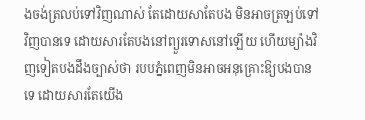ងចង់ត្រលប់ទៅវិញណាស់ តែដោយសាតែបង មិនអាចត្រឡប់ទៅវិញបានទេ ដោយសារតែបងនៅព្យួរទោសនៅឡើយ ហើយម្យ៉ាងវិញទៀតបងដឹងច្បាស់ថា របបភ្នំពេញមិនអាចអនុគ្រោះឱ្យបងបានទេ ដោយសារតែយើង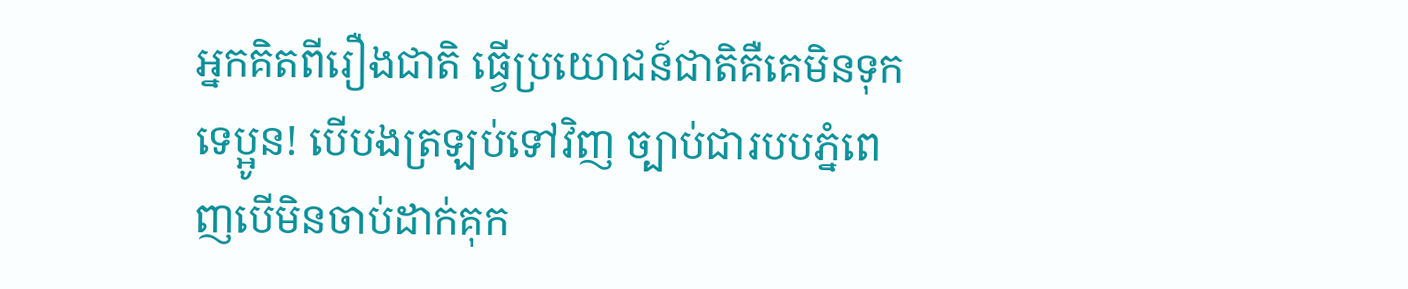អ្នកគិតពីរឿងជាតិ ធ្វើប្រយោជន៍ជាតិគឺគេមិនទុកទេប្អូន! បើបងត្រឡប់ទៅវិញ ច្បាប់ជារបបភ្នំពេញបើមិនចាប់ដាក់គុក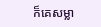ក៏គេសម្លា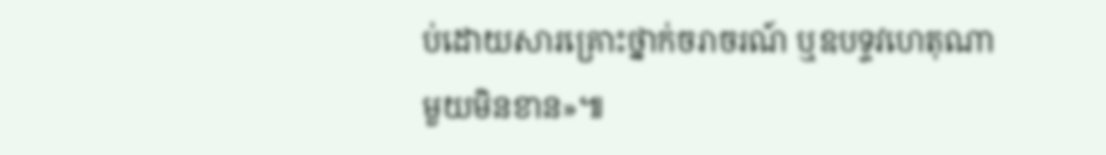ប់ដោយសារគ្រោះថ្នាក់ចរាចរណ៍ ឬឧបទ្ទវហេតុណាមួយមិនខាន»៕